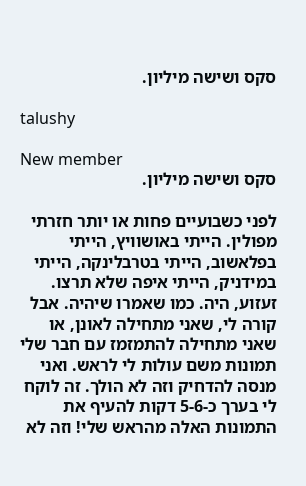סקס ושישה מיליון.

talushy

New member
סקס ושישה מיליון.

לפני כשבועיים פחות או יותר חזרתי מפולין. הייתי באושוויץ, הייתי בפלאשוב, הייתי בטרבלינקה, הייתי במידניק, הייתי איפה שלא תרצו. זעזוע, היה. כמו שאמרו שיהיה. אבל קורה לי, שאני מתחילה לאונן, או שאני מתחילה להתמזמז עם חבר שלי תמונות משם עולות לי לראש. ואני מנסה להדחיק וזה לא הולך. זה לוקח לי בערך כ-5-6 דקות להעיף את התמונות האלה מהראש שלי! וזה לא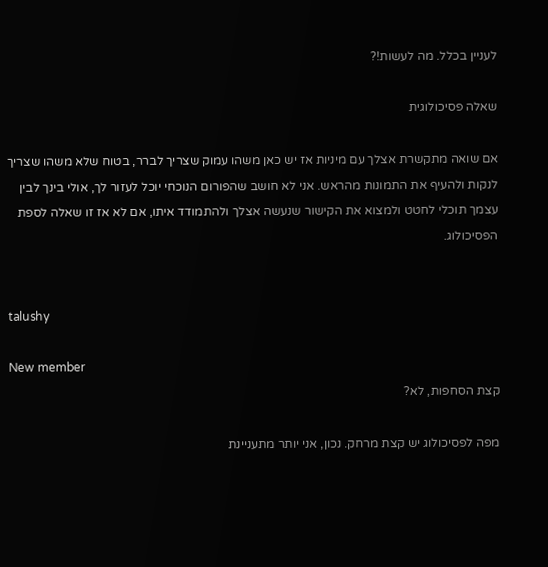לעניין בכלל. מה לעשות!?

שאלה פסיכולוגית

אם שואה מתקשרת אצלך עם מיניות אז יש כאן משהו עמוק שצריך לברר, בטוח שלא משהו שצריך לנקות ולהעיף את התמונות מהראש. אני לא חושב שהפורום הנוכחי יוכל לעזור לך, אולי בינך לבין עצמך תוכלי לחטט ולמצוא את הקישור שנעשה אצלך ולהתמודד איתו, אם לא אז זו שאלה לספת הפסיכולוג.


talushy

New member
קצת הסחפות, לא?

מפה לפסיכולוג יש קצת מרחק. נכון, אני יותר מתעניינת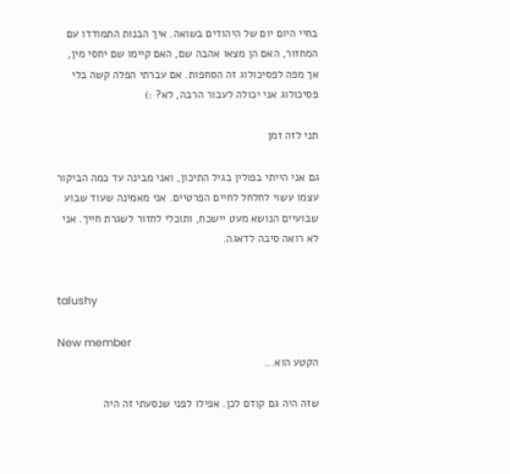בחיי היום יום של היהודים בשואה. איך הבנות התמודדו עם המחזור, האם הן מצאו אהבה שם, האם קיימו שם יחסי מין, אך מפה לפסיכולוג זה הסחפות. אם עברתי הפלה קשה בלי פסיכולוג אני יכולה לעבור הרבה, לא? :)

תני לזה זמן

גם אני הייתי בפולין בגיל התיכון, ואני מבינה עד כמה הביקור עצמו עשוי לחלחל לחיים הפרטיים. אני מאמינה שעוד שבוע שבועיים הנושא מעט יישכח, ותוכלי לחזור לשגרת חייך. אני לא רואה סיבה לדאגה.


talushy

New member
הקטע הוא...

שזה היה גם קודם לכן. אפילו לפני שנסעתי זה היה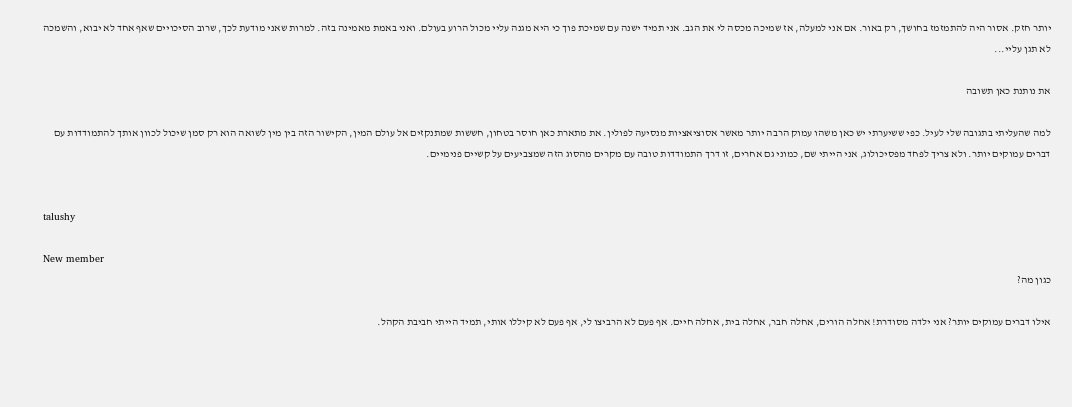יותר חזק. אסור היה להתמזמז בחושך, רק באור. אם אני למעלה, אז שמיכה מכסה לי את הגב. אני תמיד ישנה עם שמיכת פוך כי היא מגנה עליי מכול הרוע בעולם. ואני באמת מאמינה בזה. למרות שאני מודעת לכך, שרוב הסיכויים שאף אחד לא יבוא, והשמכה לא תגן עליי...

את נותנת כאן תשובה

למה שהעליתי בתגובה שלי לעיל. כפי ששיערתי יש כאן משהו עמוק הרבה יותר מאשר אסוציאציות מנסיעה לפולין. את מתארת כאן חוסר בטחון, חששות שמתנקזים אל עולם המין, הקישור הזה בין מין לשואה הוא רק סמן שיכול לכוון אותך להתמודדות עם דברים עמוקים יותר. ולא צריך לפחד מפסיכולוג, אני הייתי שם, כמוני גם אחרים, זו דרך התמודדות טובה עם מקרים מהסוג הזה שמצביעים על קשיים פנימיים.


talushy

New member
כגון מה?

אילו דברים עמוקים יותר? אני ילדה מסודרת! אחלה הורים, אחלה חבר, אחלה בית, אחלה חיים. אף פעם לא הרביצו לי, אף פעם לא קיללו אותי, תמיד הייתי חביבת הקהל.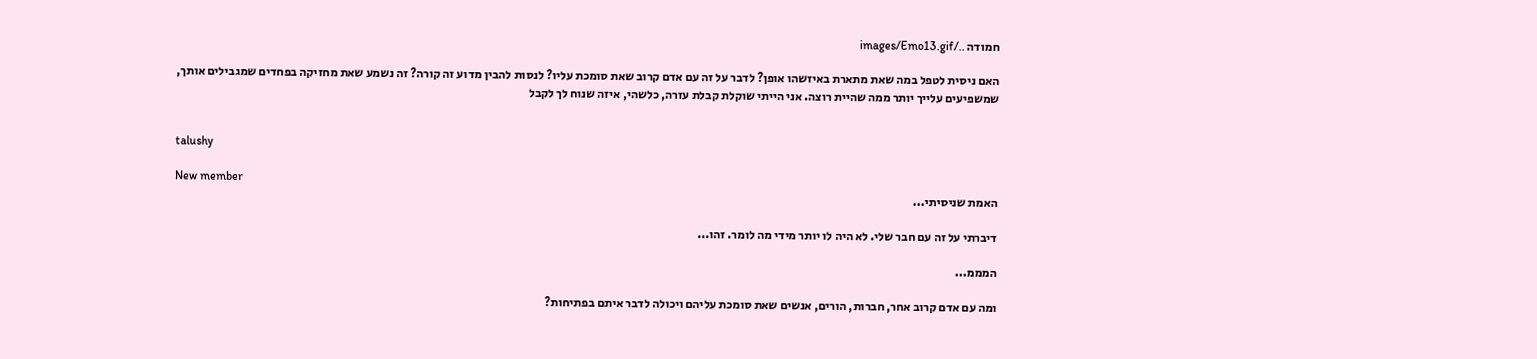חמודה ../images/Emo13.gif

האם ניסית לטפל במה שאת מתארת באיזשהו אופן? לדבר על זה עם אדם קרוב שאת סומכת עליו? לנסות להבין מדוע זה קורה? זה נשמע שאת מחזיקה בפחדים שמגבילים אותך, שמשפיעים עלייך יותר ממה שהיית רוצה. אני הייתי שוקלת קבלת עזרה, כלשהי, איזה שנוח לך לקבל


talushy

New member
האמת שניסיתי...

דיברתי על זה עם חבר שלי. לא היה לו יותר מידי מה לומר. זהו...

המממ...

ומה עם אדם קרוב אחר, חברות, הורים, אנשים שאת סומכת עליהם ויכולה לדבר איתם בפתיחות?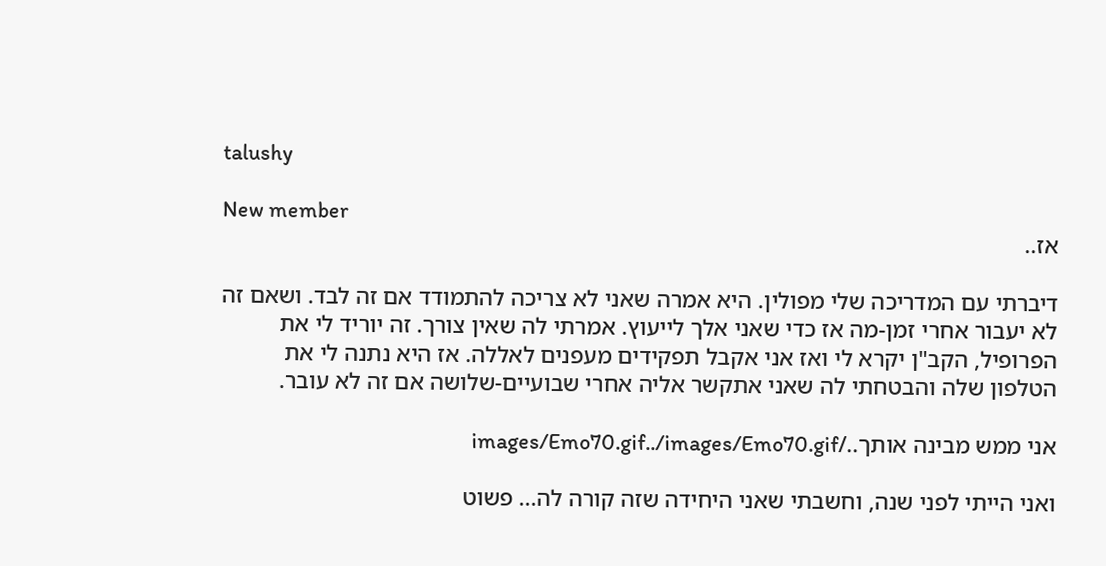talushy

New member
אז..

דיברתי עם המדריכה שלי מפולין. היא אמרה שאני לא צריכה להתמודד אם זה לבד. ושאם זה לא יעבור אחרי זמן-מה אז כדי שאני אלך לייעוץ. אמרתי לה שאין צורך. זה יוריד לי את הפרופיל, הקב"ן יקרא לי ואז אני אקבל תפקידים מעפנים לאללה. אז היא נתנה לי את הטלפון שלה והבטחתי לה שאני אתקשר אליה אחרי שבועיים-שלושה אם זה לא עובר.

אני ממש מבינה אותך../images/Emo70.gif../images/Emo70.gif

ואני הייתי לפני שנה, וחשבתי שאני היחידה שזה קורה לה... פשוט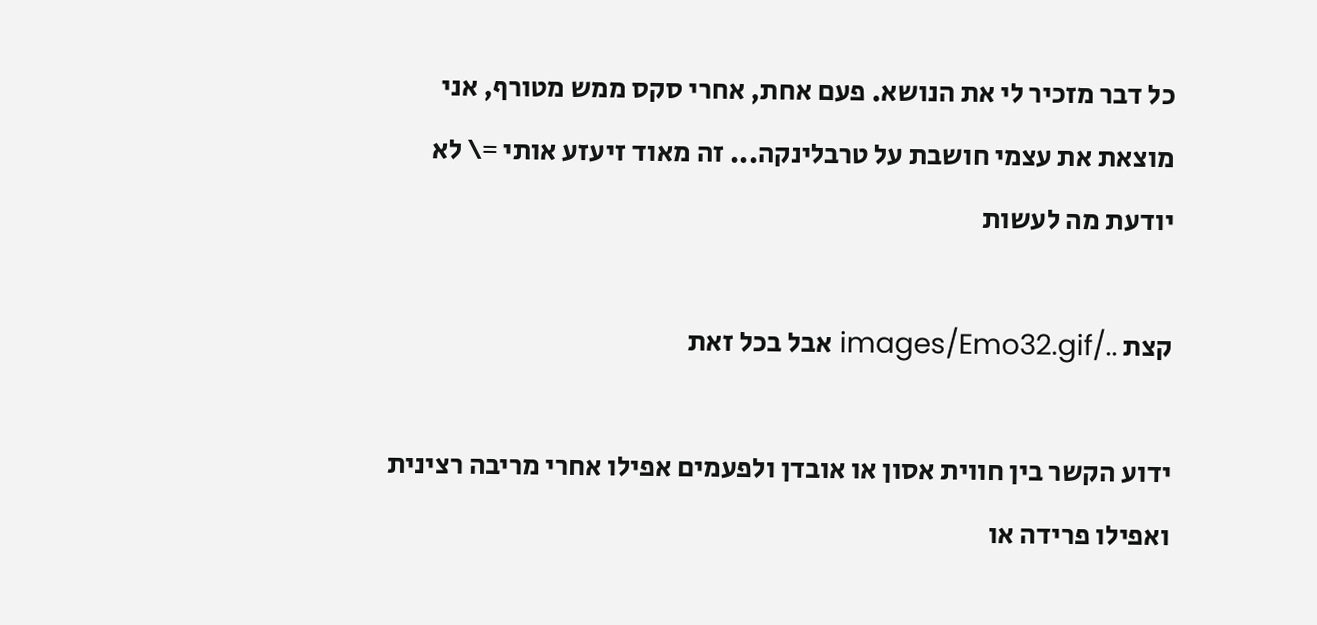כל דבר מזכיר לי את הנושא. פעם אחת, אחרי סקס ממש מטורף, אני מוצאת את עצמי חושבת על טרבלינקה... זה מאוד זיעזע אותי =\ לא יודעת מה לעשות

קצת ../images/Emo32.gif אבל בכל זאת

ידוע הקשר בין חווית אסון או אובדן ולפעמים אפילו אחרי מריבה רצינית ואפילו פרידה או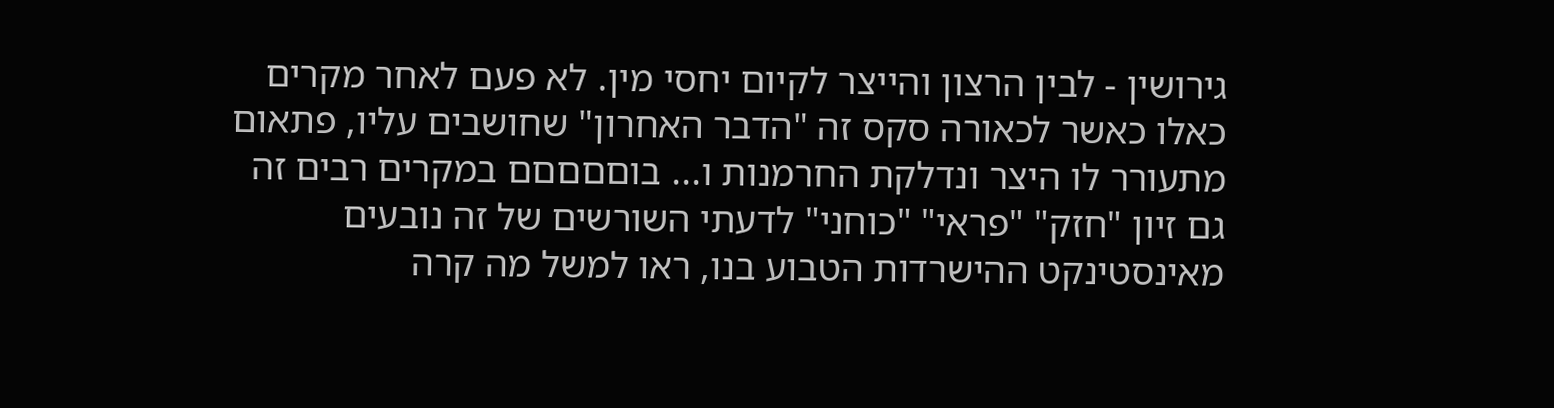גירושין - לבין הרצון והייצר לקיום יחסי מין. לא פעם לאחר מקרים כאלו כאשר לכאורה סקס זה "הדבר האחרון" שחושבים עליו, פתאום מתעורר לו היצר ונדלקת החרמנות ו... בוםםםםם במקרים רבים זה גם זיון "חזק" "פראי" "כוחני" לדעתי השורשים של זה נובעים מאינסטינקט ההישרדות הטבוע בנו, ראו למשל מה קרה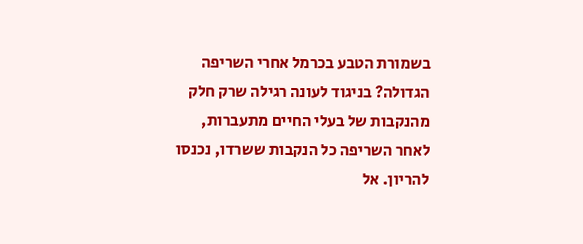בשמורת הטבע בכרמל אחרי השריפה הגדולה? בניגוד לעונה רגילה שרק חלק מהנקבות של בעלי החיים מתעברות, לאחר השריפה כל הנקבות ששרדו, נכנסו להריון. אל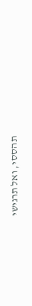תהססי, ואל תרגישי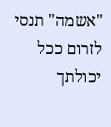"אשמה" תנסי לזרום ככל יכולתך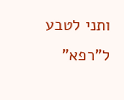ותני לטבע ל"רפא"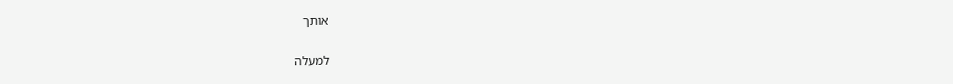אותך

למעלה